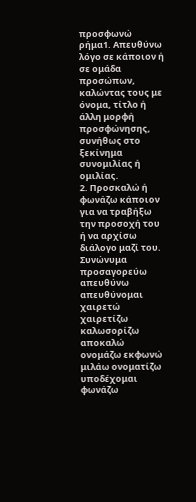προσφωνώ
ρήμα1. Απευθύνω λόγο σε κάποιον ή σε ομάδα προσώπων, καλώντας τους με όνομα, τίτλο ή άλλη μορφή προσφώνησης, συνήθως στο ξεκίνημα συνομιλίας ή ομιλίας.
2. Προσκαλώ ή φωνάζω κάποιον για να τραβήξω την προσοχή του ή να αρχίσω διάλογο μαζί του.
Συνώνυμα
προσαγορεύω απευθύνω απευθύνομαι χαιρετώ χαιρετίζω καλωσορίζω αποκαλώ ονομάζω εκφωνώ μιλάω ονοματίζω υποδέχομαι φωνάζω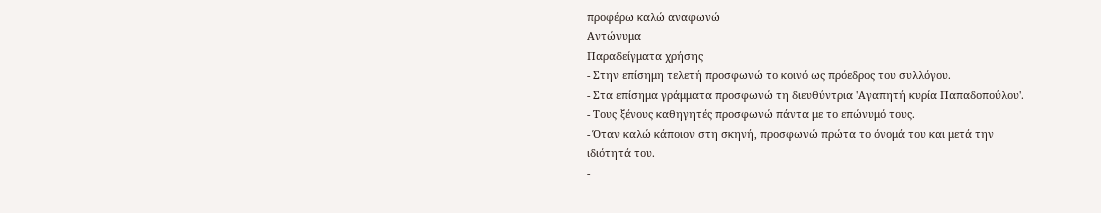προφέρω καλώ αναφωνώ
Αντώνυμα
Παραδείγματα χρήσης
- Στην επίσημη τελετή προσφωνώ το κοινό ως πρόεδρος του συλλόγου.
- Στα επίσημα γράμματα προσφωνώ τη διευθύντρια 'Αγαπητή κυρία Παπαδοπούλου'.
- Τους ξένους καθηγητές προσφωνώ πάντα με το επώνυμό τους.
- Όταν καλώ κάποιον στη σκηνή, προσφωνώ πρώτα το όνομά του και μετά την ιδιότητά του.
-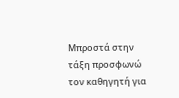Μπροστά στην τάξη προσφωνώ τον καθηγητή για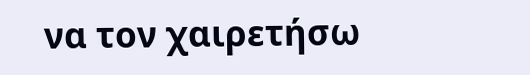να τον χαιρετήσω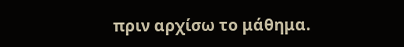πριν αρχίσω το μάθημα.